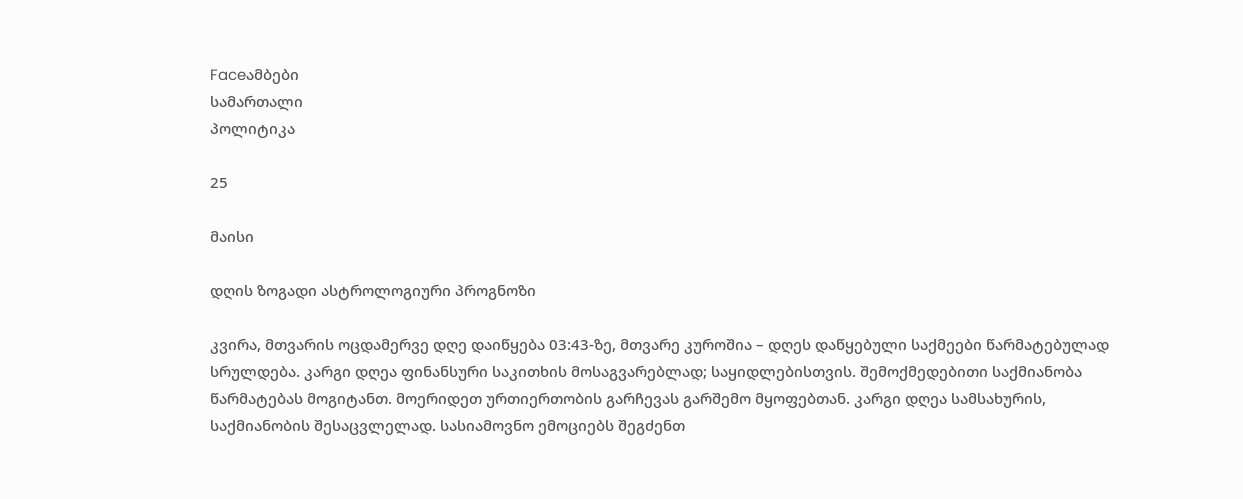Faceამბები
სამართალი
პოლიტიკა

25

მაისი

დღის ზოგადი ასტროლოგიური პროგნოზი

კვირა, მთვარის ოცდამერვე დღე დაიწყება 03:43-ზე, მთვარე კუროშია – დღეს დაწყებული საქმეები წარმატებულად სრულდება. კარგი დღეა ფინანსური საკითხის მოსაგვარებლად; საყიდლებისთვის. შემოქმედებითი საქმიანობა წარმატებას მოგიტანთ. მოერიდეთ ურთიერთობის გარჩევას გარშემო მყოფებთან. კარგი დღეა სამსახურის, საქმიანობის შესაცვლელად. სასიამოვნო ემოციებს შეგძენთ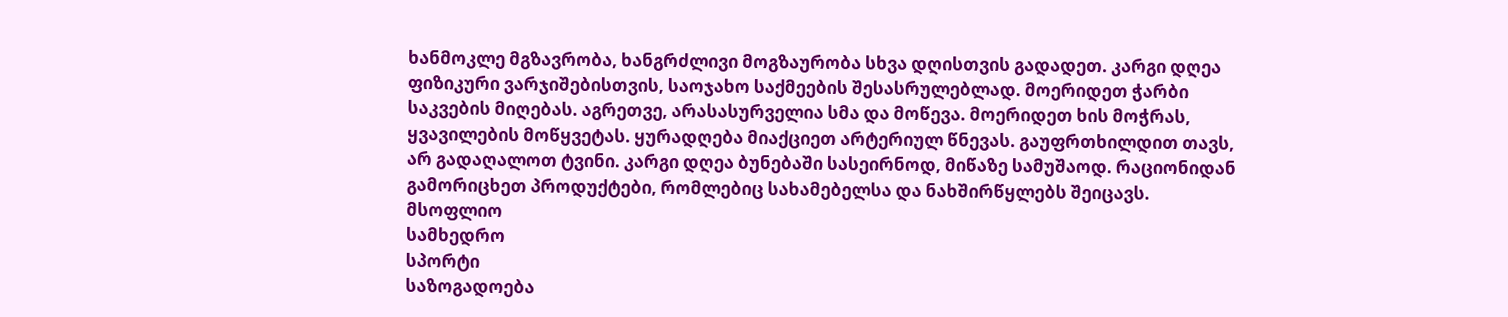ხანმოკლე მგზავრობა, ხანგრძლივი მოგზაურობა სხვა დღისთვის გადადეთ. კარგი დღეა ფიზიკური ვარჯიშებისთვის, საოჯახო საქმეების შესასრულებლად. მოერიდეთ ჭარბი საკვების მიღებას. აგრეთვე, არასასურველია სმა და მოწევა. მოერიდეთ ხის მოჭრას, ყვავილების მოწყვეტას. ყურადღება მიაქციეთ არტერიულ წნევას. გაუფრთხილდით თავს, არ გადაღალოთ ტვინი. კარგი დღეა ბუნებაში სასეირნოდ, მიწაზე სამუშაოდ. რაციონიდან გამორიცხეთ პროდუქტები, რომლებიც სახამებელსა და ნახშირწყლებს შეიცავს.
მსოფლიო
სამხედრო
სპორტი
საზოგადოება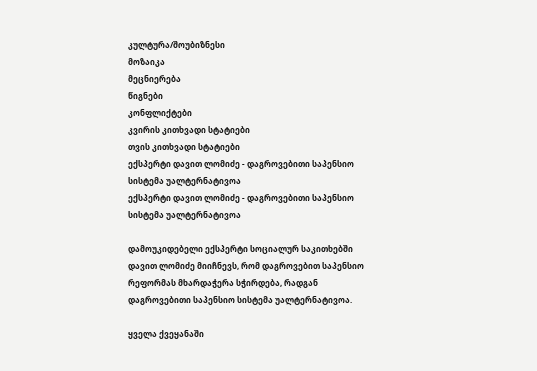კულტურა/შოუბიზნესი
მოზაიკა
მეცნიერება
წიგნები
კონფლიქტები
კვირის კითხვადი სტატიები
თვის კითხვადი სტატიები
ექსპერტი დავით ლომიძე - დაგროვებითი საპენსიო სისტემა უალტერნატივოა
ექსპერტი დავით ლომიძე - დაგროვებითი საპენსიო სისტემა უალტერნატივოა

დამოუკიდებელი ექსპერტი სოციალურ საკითხებში დავით ლომიძე მიიჩნევს, რომ დაგროვებით საპენსიო რეფორმას მხარდაჭერა სჭირდება, რადგან დაგროვებითი საპენსიო სისტემა უალტერნატივოა.

ყველა ქვეყანაში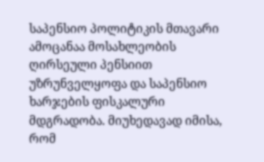საპენსიო პოლიტიკის მთავარი ამოცანაა მოსახლეობის ღირსეული პენსიით უზრუნველყოფა და საპენსიო ხარჯების ფისკალური მდგრადობა. მიუხედავად იმისა, რომ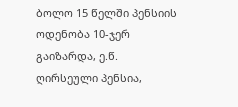ბოლო 15 წელში პენსიის ოდენობა 10-ჯერ გაიზარდა, ე.წ. ღირსეული პენსია,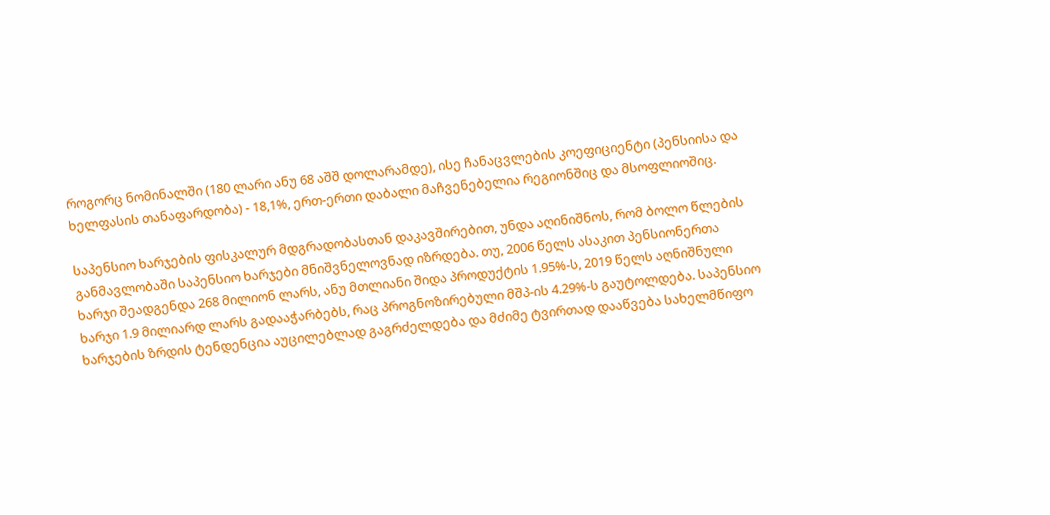როგორც ნომინალში (180 ლარი ანუ 68 აშშ დოლარამდე), ისე ჩანაცვლების კოეფიციენტი (პენსიისა და ხელფასის თანაფარდობა) - 18,1%, ერთ-ერთი დაბალი მაჩვენებელია რეგიონშიც და მსოფლიოშიც.

საპენსიო ხარჯების ფისკალურ მდგრადობასთან დაკავშირებით, უნდა აღინიშნოს, რომ ბოლო წლების განმავლობაში საპენსიო ხარჯები მნიშვნელოვნად იზრდება. თუ, 2006 წელს ასაკით პენსიონერთა ხარჯი შეადგენდა 268 მილიონ ლარს, ანუ მთლიანი შიდა პროდუქტის 1.95%-ს, 2019 წელს აღნიშნული ხარჯი 1.9 მილიარდ ლარს გადააჭარბებს, რაც პროგნოზირებული მშპ-ის 4.29%-ს გაუტოლდება. საპენსიო ხარჯების ზრდის ტენდენცია აუცილებლად გაგრძელდება და მძიმე ტვირთად დააწვება სახელმწიფო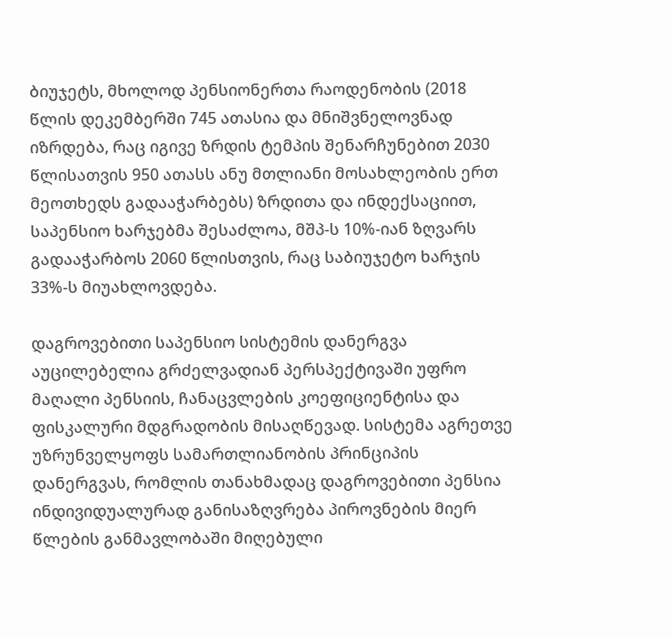ბიუჯეტს, მხოლოდ პენსიონერთა რაოდენობის (2018 წლის დეკემბერში 745 ათასია და მნიშვნელოვნად იზრდება, რაც იგივე ზრდის ტემპის შენარჩუნებით 2030 წლისათვის 950 ათასს ანუ მთლიანი მოსახლეობის ერთ მეოთხედს გადააჭარბებს) ზრდითა და ინდექსაციით, საპენსიო ხარჯებმა შესაძლოა, მშპ-ს 10%-იან ზღვარს გადააჭარბოს 2060 წლისთვის, რაც საბიუჯეტო ხარჯის 33%-ს მიუახლოვდება.

დაგროვებითი საპენსიო სისტემის დანერგვა აუცილებელია გრძელვადიან პერსპექტივაში უფრო მაღალი პენსიის, ჩანაცვლების კოეფიციენტისა და ფისკალური მდგრადობის მისაღწევად. სისტემა აგრეთვე უზრუნველყოფს სამართლიანობის პრინციპის დანერგვას, რომლის თანახმადაც დაგროვებითი პენსია ინდივიდუალურად განისაზღვრება პიროვნების მიერ წლების განმავლობაში მიღებული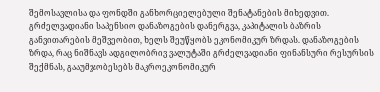შემოსავლისა და ფონდში განხორციელებული შენატანების მიხედვით. გრძელვადიანი საპენსიო დანაზოგების დანერგვა, კაპიტალის ბაზრის განვითარების მეშვეობით, ხელს შეუწყობს ეკონომიკურ ზრდას. დანაზოგების ზრდა, რაც ნიშნავს ადგილობრივ ვალუტაში გრძელვადიანი ფინანსური რესურსის შექმნას, გააუმჯობესებს მაკროეკონომიკურ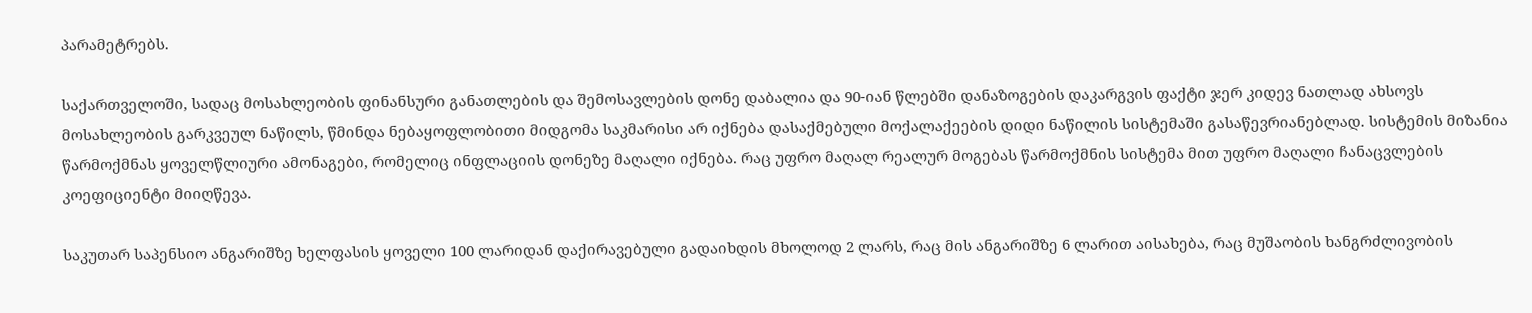პარამეტრებს.

საქართველოში, სადაც მოსახლეობის ფინანსური განათლების და შემოსავლების დონე დაბალია და 90-იან წლებში დანაზოგების დაკარგვის ფაქტი ჯერ კიდევ ნათლად ახსოვს მოსახლეობის გარკვეულ ნაწილს, წმინდა ნებაყოფლობითი მიდგომა საკმარისი არ იქნება დასაქმებული მოქალაქეების დიდი ნაწილის სისტემაში გასაწევრიანებლად. სისტემის მიზანია წარმოქმნას ყოველწლიური ამონაგები, რომელიც ინფლაციის დონეზე მაღალი იქნება. რაც უფრო მაღალ რეალურ მოგებას წარმოქმნის სისტემა მით უფრო მაღალი ჩანაცვლების კოეფიციენტი მიიღწევა.

საკუთარ საპენსიო ანგარიშზე ხელფასის ყოველი 100 ლარიდან დაქირავებული გადაიხდის მხოლოდ 2 ლარს, რაც მის ანგარიშზე 6 ლარით აისახება, რაც მუშაობის ხანგრძლივობის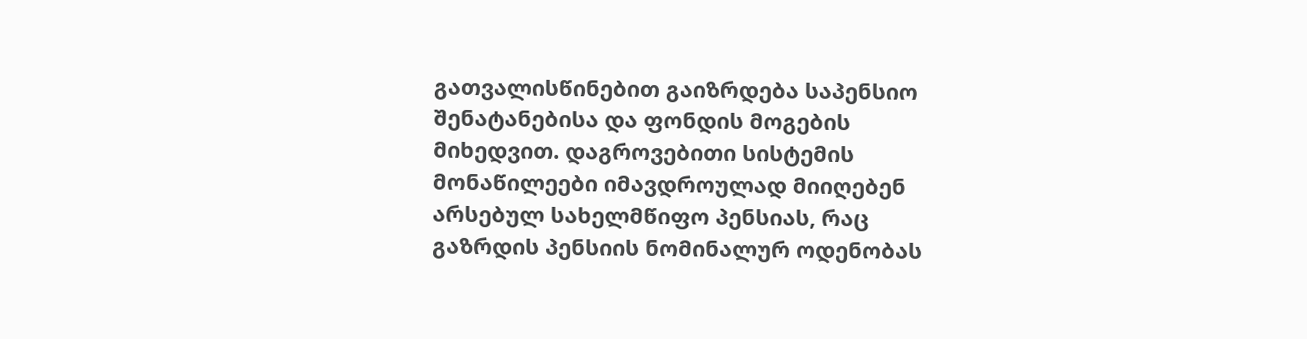გათვალისწინებით გაიზრდება საპენსიო შენატანებისა და ფონდის მოგების მიხედვით. დაგროვებითი სისტემის მონაწილეები იმავდროულად მიიღებენ არსებულ სახელმწიფო პენსიას, რაც გაზრდის პენსიის ნომინალურ ოდენობას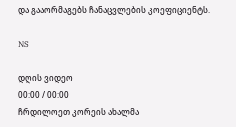და გააორმაგებს ჩანაცვლების კოეფიციენტს.

NS

დღის ვიდეო
00:00 / 00:00
ჩრდილოეთ კორეის ახალმა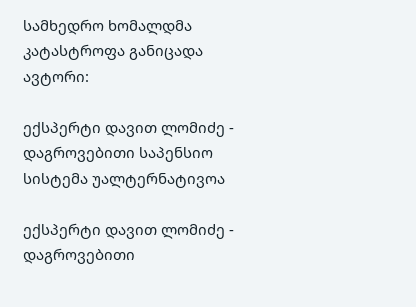სამხედრო ხომალდმა კატასტროფა განიცადა
ავტორი:

ექსპერტი დავით ლომიძე - დაგროვებითი საპენსიო სისტემა უალტერნატივოა

ექსპერტი დავით ლომიძე - დაგროვებითი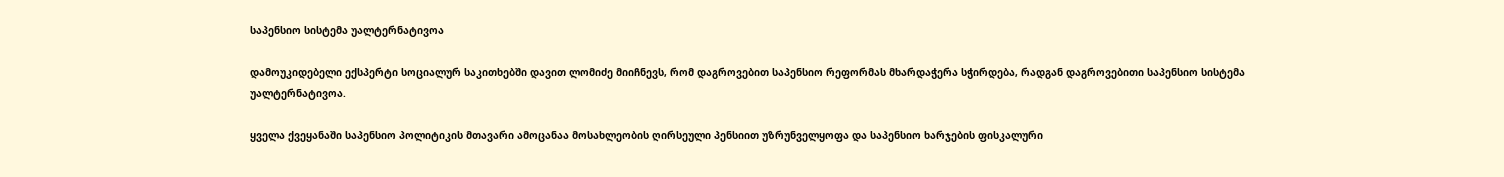საპენსიო სისტემა უალტერნატივოა

დამოუკიდებელი ექსპერტი სოციალურ საკითხებში დავით ლომიძე მიიჩნევს, რომ დაგროვებით საპენსიო რეფორმას მხარდაჭერა სჭირდება, რადგან დაგროვებითი საპენსიო სისტემა უალტერნატივოა.

ყველა ქვეყანაში საპენსიო პოლიტიკის მთავარი ამოცანაა მოსახლეობის ღირსეული პენსიით უზრუნველყოფა და საპენსიო ხარჯების ფისკალური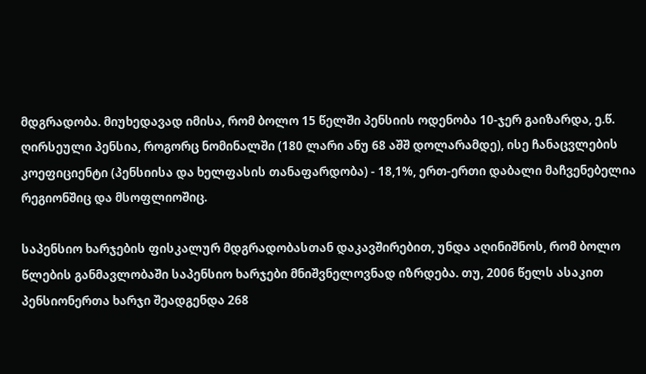მდგრადობა. მიუხედავად იმისა, რომ ბოლო 15 წელში პენსიის ოდენობა 10-ჯერ გაიზარდა, ე.წ. ღირსეული პენსია, როგორც ნომინალში (180 ლარი ანუ 68 აშშ დოლარამდე), ისე ჩანაცვლების კოეფიციენტი (პენსიისა და ხელფასის თანაფარდობა) - 18,1%, ერთ-ერთი დაბალი მაჩვენებელია რეგიონშიც და მსოფლიოშიც.

საპენსიო ხარჯების ფისკალურ მდგრადობასთან დაკავშირებით, უნდა აღინიშნოს, რომ ბოლო წლების განმავლობაში საპენსიო ხარჯები მნიშვნელოვნად იზრდება. თუ, 2006 წელს ასაკით პენსიონერთა ხარჯი შეადგენდა 268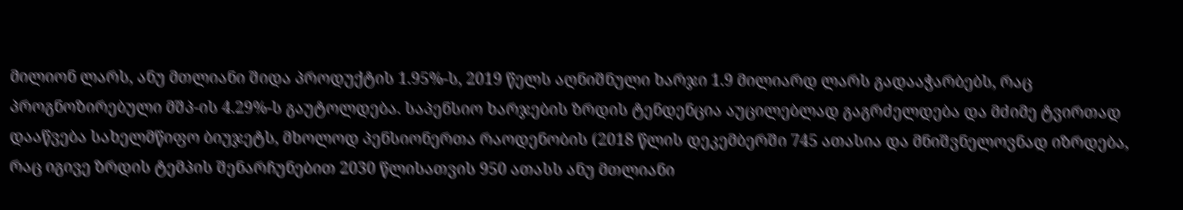მილიონ ლარს, ანუ მთლიანი შიდა პროდუქტის 1.95%-ს, 2019 წელს აღნიშნული ხარჯი 1.9 მილიარდ ლარს გადააჭარბებს, რაც პროგნოზირებული მშპ-ის 4.29%-ს გაუტოლდება. საპენსიო ხარჯების ზრდის ტენდენცია აუცილებლად გაგრძელდება და მძიმე ტვირთად დააწვება სახელმწიფო ბიუჯეტს, მხოლოდ პენსიონერთა რაოდენობის (2018 წლის დეკემბერში 745 ათასია და მნიშვნელოვნად იზრდება, რაც იგივე ზრდის ტემპის შენარჩუნებით 2030 წლისათვის 950 ათასს ანუ მთლიანი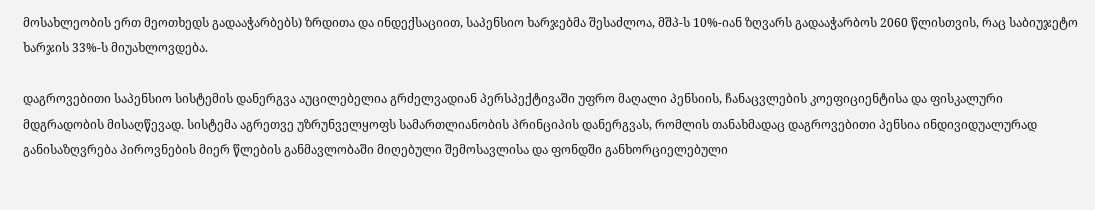მოსახლეობის ერთ მეოთხედს გადააჭარბებს) ზრდითა და ინდექსაციით, საპენსიო ხარჯებმა შესაძლოა, მშპ-ს 10%-იან ზღვარს გადააჭარბოს 2060 წლისთვის, რაც საბიუჯეტო ხარჯის 33%-ს მიუახლოვდება.

დაგროვებითი საპენსიო სისტემის დანერგვა აუცილებელია გრძელვადიან პერსპექტივაში უფრო მაღალი პენსიის, ჩანაცვლების კოეფიციენტისა და ფისკალური მდგრადობის მისაღწევად. სისტემა აგრეთვე უზრუნველყოფს სამართლიანობის პრინციპის დანერგვას, რომლის თანახმადაც დაგროვებითი პენსია ინდივიდუალურად განისაზღვრება პიროვნების მიერ წლების განმავლობაში მიღებული შემოსავლისა და ფონდში განხორციელებული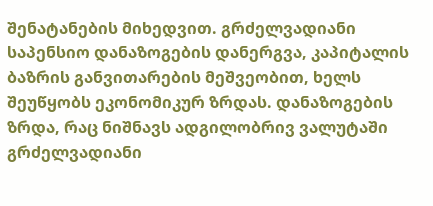შენატანების მიხედვით. გრძელვადიანი საპენსიო დანაზოგების დანერგვა, კაპიტალის ბაზრის განვითარების მეშვეობით, ხელს შეუწყობს ეკონომიკურ ზრდას. დანაზოგების ზრდა, რაც ნიშნავს ადგილობრივ ვალუტაში გრძელვადიანი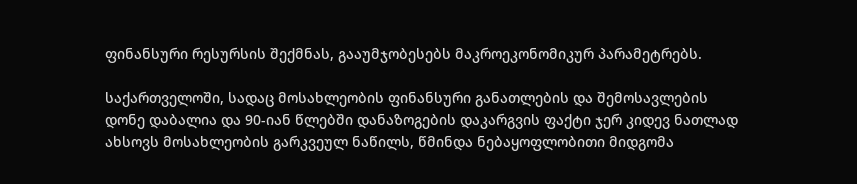ფინანსური რესურსის შექმნას, გააუმჯობესებს მაკროეკონომიკურ პარამეტრებს.

საქართველოში, სადაც მოსახლეობის ფინანსური განათლების და შემოსავლების დონე დაბალია და 90-იან წლებში დანაზოგების დაკარგვის ფაქტი ჯერ კიდევ ნათლად ახსოვს მოსახლეობის გარკვეულ ნაწილს, წმინდა ნებაყოფლობითი მიდგომა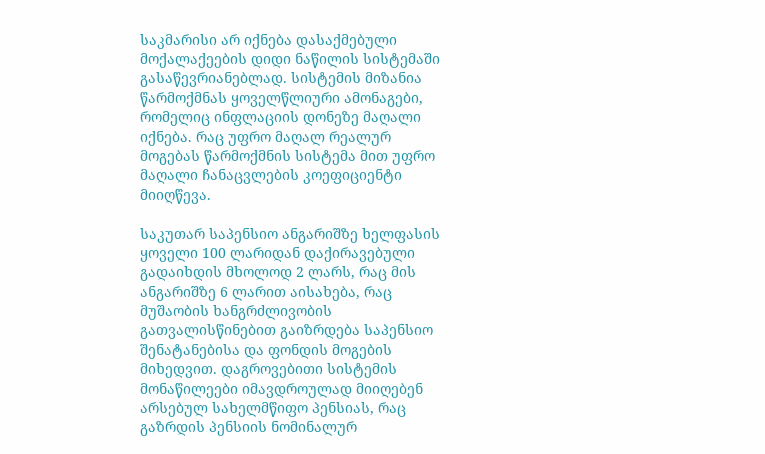საკმარისი არ იქნება დასაქმებული მოქალაქეების დიდი ნაწილის სისტემაში გასაწევრიანებლად. სისტემის მიზანია წარმოქმნას ყოველწლიური ამონაგები, რომელიც ინფლაციის დონეზე მაღალი იქნება. რაც უფრო მაღალ რეალურ მოგებას წარმოქმნის სისტემა მით უფრო მაღალი ჩანაცვლების კოეფიციენტი მიიღწევა.

საკუთარ საპენსიო ანგარიშზე ხელფასის ყოველი 100 ლარიდან დაქირავებული გადაიხდის მხოლოდ 2 ლარს, რაც მის ანგარიშზე 6 ლარით აისახება, რაც მუშაობის ხანგრძლივობის გათვალისწინებით გაიზრდება საპენსიო შენატანებისა და ფონდის მოგების მიხედვით. დაგროვებითი სისტემის მონაწილეები იმავდროულად მიიღებენ არსებულ სახელმწიფო პენსიას, რაც გაზრდის პენსიის ნომინალურ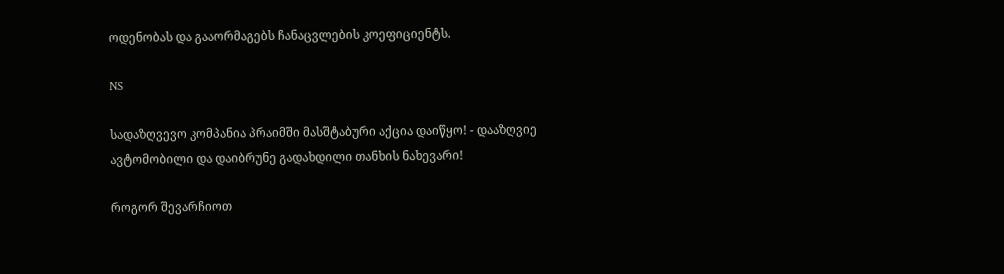ოდენობას და გააორმაგებს ჩანაცვლების კოეფიციენტს.

NS

სადაზღვევო კომპანია პრაიმში მასშტაბური აქცია დაიწყო! - დააზღვიე ავტომობილი და დაიბრუნე გადახდილი თანხის ნახევარი!

როგორ შევარჩიოთ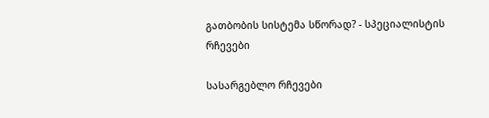გათბობის სისტემა სწორად? - სპეციალისტის რჩევები

სასარგებლო რჩევები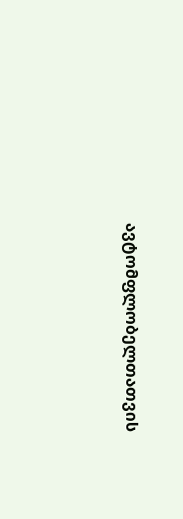ავტომფლობელთათვის